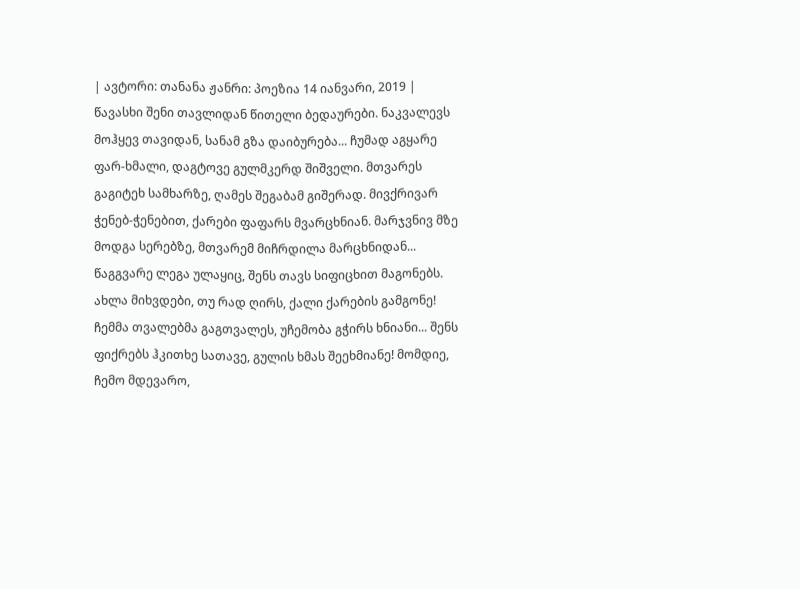| ავტორი: თანანა ჟანრი: პოეზია 14 იანვარი, 2019 |
წავასხი შენი თავლიდან წითელი ბედაურები. ნაკვალევს მოჰყევ თავიდან, სანამ გზა დაიბურება... ჩუმად აგყარე ფარ-ხმალი, დაგტოვე გულმკერდ შიშველი. მთვარეს გაგიტეხ სამხარზე, ღამეს შეგაბამ გიშერად. მივქრივარ ჭენებ-ჭენებით, ქარები ფაფარს მვარცხნიან. მარჯვნივ მზე მოდგა სერებზე, მთვარემ მიჩრდილა მარცხნიდან... წაგგვარე ლეგა ულაყიც, შენს თავს სიფიცხით მაგონებს. ახლა მიხვდები, თუ რად ღირს, ქალი ქარების გამგონე! ჩემმა თვალებმა გაგთვალეს, უჩემობა გჭირს ხნიანი... შენს ფიქრებს ჰკითხე სათავე, გულის ხმას შეეხმიანე! მომდიე, ჩემო მდევარო,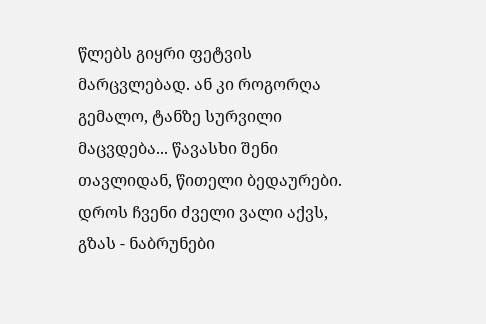წლებს გიყრი ფეტვის მარცვლებად. ან კი როგორღა გემალო, ტანზე სურვილი მაცვდება... წავასხი შენი თავლიდან, წითელი ბედაურები. დროს ჩვენი ძველი ვალი აქვს, გზას - ნაბრუნები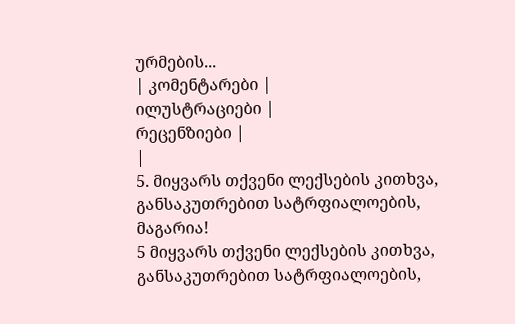ურმების...
| კომენტარები |
ილუსტრაციები |
რეცენზიები |
|
5. მიყვარს თქვენი ლექსების კითხვა, განსაკუთრებით სატრფიალოების, მაგარია!
5 მიყვარს თქვენი ლექსების კითხვა, განსაკუთრებით სატრფიალოების,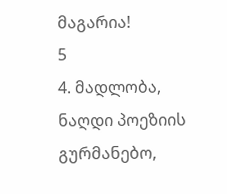მაგარია!
5
4. მადლობა, ნაღდი პოეზიის გურმანებო,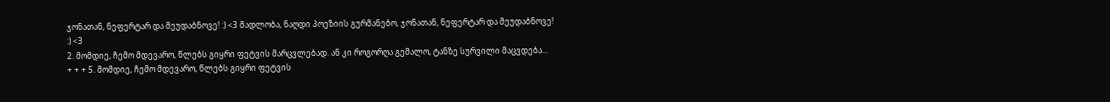ჯონათან, ნეფერტარ და მეუდაბნოვე! :) <3 მადლობა, ნაღდი პოეზიის გურმანებო, ჯონათან, ნეფერტარ და მეუდაბნოვე! :) <3
2. მომდიე, ჩემო მდევარო, წლებს გიყრი ფეტვის მარცვლებად. ან კი როგორღა გემალო, ტანზე სურვილი მაცვდება...
+ + + 5. მომდიე, ჩემო მდევარო, წლებს გიყრი ფეტვის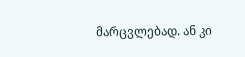მარცვლებად. ან კი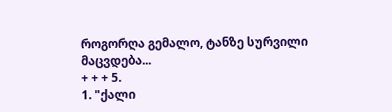როგორღა გემალო, ტანზე სურვილი მაცვდება...
+ + + 5.
1. "ქალი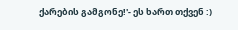ქარების გამგონე!'- ეს ხართ თქვენ :)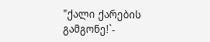"ქალი ქარების გამგონე!`-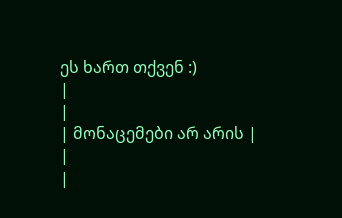ეს ხართ თქვენ :)
|
|
| მონაცემები არ არის |
|
|